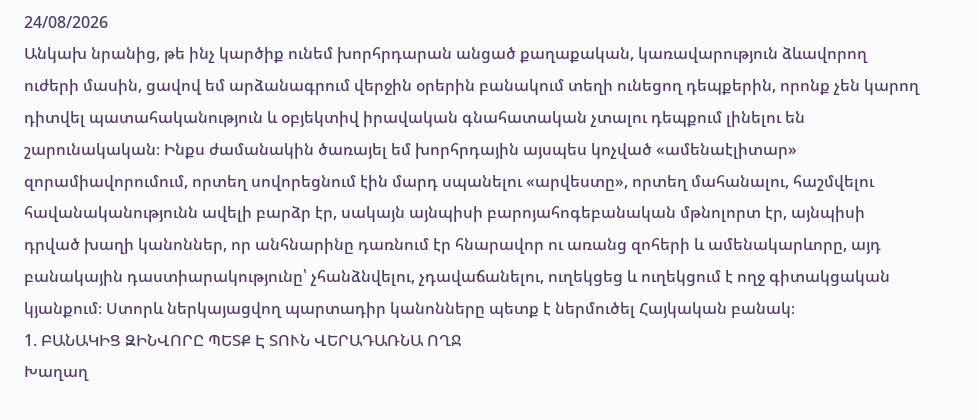24/08/2026
Անկախ նրանից, թե ինչ կարծիք ունեմ խորհրդարան անցած քաղաքական, կառավարություն ձևավորող ուժերի մասին, ցավով եմ արձանագրում վերջին օրերին բանակում տեղի ունեցող դեպքերին, որոնք չեն կարող դիտվել պատահականություն և օբյեկտիվ իրավական գնահատական չտալու դեպքում լինելու են շարունակական։ Ինքս ժամանակին ծառայել եմ խորհրդային այսպես կոչված «ամենաէլիտար» զորամիավորումում, որտեղ սովորեցնում էին մարդ սպանելու «արվեստը», որտեղ մահանալու, հաշմվելու հավանականությունն ավելի բարձր էր, սակայն այնպիսի բարոյահոգեբանական մթնոլորտ էր, այնպիսի դրված խաղի կանոններ, որ անհնարինը դառնում էր հնարավոր ու առանց զոհերի և ամենակարևորը, այդ բանակային դաստիարակությունը՝ չհանձնվելու, չդավաճանելու, ուղեկցեց և ուղեկցում է ողջ գիտակցական կյանքում։ Ստորև ներկայացվող պարտադիր կանոնները պետք է ներմուծել Հայկական բանակ։
1. ԲԱՆԱԿԻՑ ԶԻՆՎՈՐԸ ՊԵՏՔ Է ՏՈՒՆ ՎԵՐԱԴԱՌՆԱ ՈՂՋ
Խաղաղ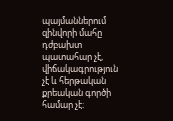պայմաններում զինվորի մահը դժբախտ պատահար չէ, վիճակագրություն չէ և հերթական քրեական գործի համար չէ։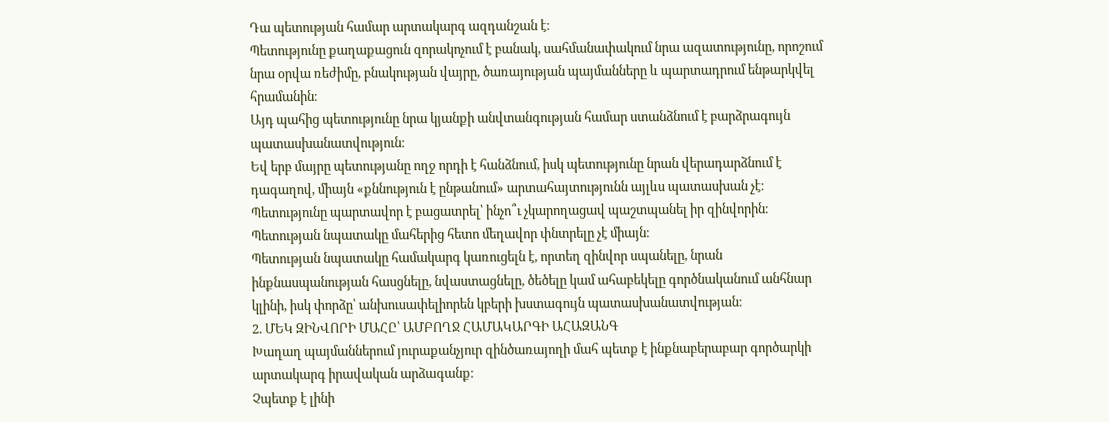Դա պետության համար արտակարգ ազդանշան է։
Պետությունը քաղաքացուն զորակոչում է բանակ, սահմանափակում նրա ազատությունը, որոշում նրա օրվա ռեժիմը, բնակության վայրը, ծառայության պայմանները և պարտադրում ենթարկվել հրամանին։
Այդ պահից պետությունը նրա կյանքի անվտանգության համար ստանձնում է բարձրագույն պատասխանատվություն։
Եվ երբ մայրը պետությանը ողջ որդի է հանձնում, իսկ պետությունը նրան վերադարձնում է դագաղով, միայն «քննություն է ընթանում» արտահայտությունն այլևս պատասխան չէ։
Պետությունը պարտավոր է բացատրել՝ ինչո՞ւ չկարողացավ պաշտպանել իր զինվորին։
Պետության նպատակը մահերից հետո մեղավոր փնտրելը չէ միայն։
Պետության նպատակը համակարգ կառուցելն է, որտեղ զինվոր սպանելը, նրան ինքնասպանության հասցնելը, նվաստացնելը, ծեծելը կամ ահաբեկելը գործնականում անհնար կլինի, իսկ փորձը՝ անխուսափելիորեն կբերի խստագույն պատասխանատվության։
2. ՄԵԿ ԶԻՆՎՈՐԻ ՄԱՀԸ՝ ԱՄԲՈՂՋ ՀԱՄԱԿԱՐԳԻ ԱՀԱԶԱՆԳ
Խաղաղ պայմաններում յուրաքանչյուր զինծառայողի մահ պետք է ինքնաբերաբար գործարկի արտակարգ իրավական արձագանք։
Չպետք է լինի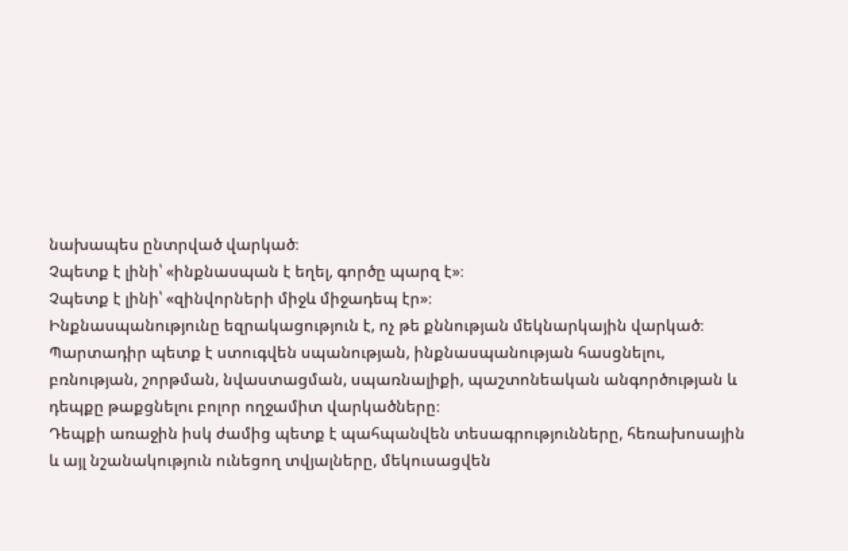նախապես ընտրված վարկած։
Չպետք է լինի՝ «ինքնասպան է եղել, գործը պարզ է»։
Չպետք է լինի՝ «զինվորների միջև միջադեպ էր»։
Ինքնասպանությունը եզրակացություն է, ոչ թե քննության մեկնարկային վարկած։
Պարտադիր պետք է ստուգվեն սպանության, ինքնասպանության հասցնելու, բռնության, շորթման, նվաստացման, սպառնալիքի, պաշտոնեական անգործության և դեպքը թաքցնելու բոլոր ողջամիտ վարկածները։
Դեպքի առաջին իսկ ժամից պետք է պահպանվեն տեսագրությունները, հեռախոսային և այլ նշանակություն ունեցող տվյալները, մեկուսացվեն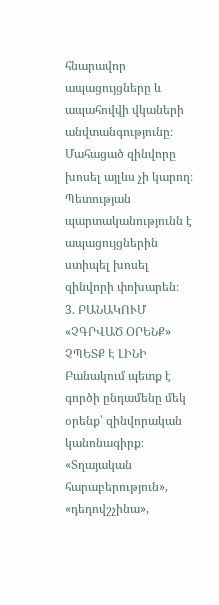հնարավոր ապացույցները և ապահովվի վկաների անվտանգությունը։
Մահացած զինվորը խոսել այլևս չի կարող։ Պետության պարտականությունն է ապացույցներին ստիպել խոսել զինվորի փոխարեն։
3. ԲԱՆԱԿՈՒՄ «ՉԳՐՎԱԾ ՕՐԵՆՔ» ՉՊԵՏՔ Է ԼԻՆԻ
Բանակում պետք է գործի ընդամենը մեկ օրենք՝ զինվորական կանոնագիրք։
«Տղայական հարաբերություն», «դեդովշչինա»,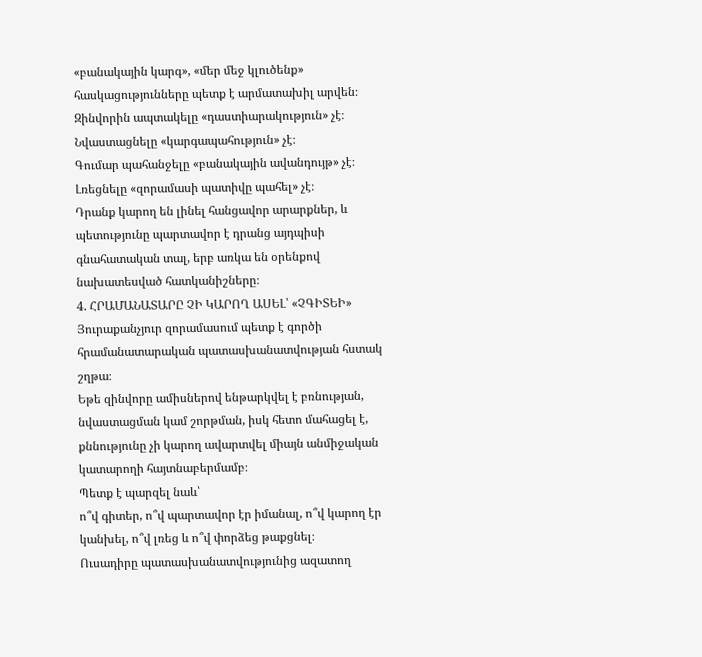«բանակային կարգ», «մեր մեջ կլուծենք» հասկացությունները պետք է արմատախիլ արվեն։
Զինվորին ապտակելը «դաստիարակություն» չէ։
Նվաստացնելը «կարգապահություն» չէ։
Գումար պահանջելը «բանակային ավանդույթ» չէ։
Լռեցնելը «զորամասի պատիվը պահել» չէ։
Դրանք կարող են լինել հանցավոր արարքներ, և պետությունը պարտավոր է դրանց այդպիսի գնահատական տալ, երբ առկա են օրենքով նախատեսված հատկանիշները։
4. ՀՐԱՄԱՆԱՏԱՐԸ ՉԻ ԿԱՐՈՂ ԱՍԵԼ՝ «ՉԳԻՏԵԻ»
Յուրաքանչյուր զորամասում պետք է գործի հրամանատարական պատասխանատվության հստակ շղթա։
Եթե զինվորը ամիսներով ենթարկվել է բռնության, նվաստացման կամ շորթման, իսկ հետո մահացել է, քննությունը չի կարող ավարտվել միայն անմիջական կատարողի հայտնաբերմամբ։
Պետք է պարզել նաև՝
ո՞վ գիտեր, ո՞վ պարտավոր էր իմանալ, ո՞վ կարող էր կանխել, ո՞վ լռեց և ո՞վ փորձեց թաքցնել։
Ուսադիրը պատասխանատվությունից ազատող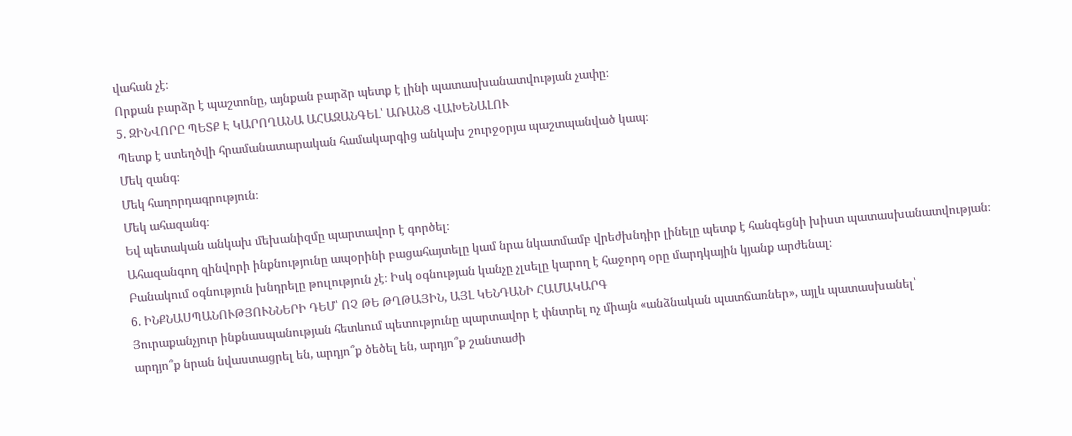վահան չէ։
Որքան բարձր է պաշտոնը, այնքան բարձր պետք է լինի պատասխանատվության չափը։
5. ԶԻՆՎՈՐԸ ՊԵՏՔ Է ԿԱՐՈՂԱՆԱ ԱՀԱԶԱՆԳԵԼ՝ ԱՌԱՆՑ ՎԱԽԵՆԱԼՈՒ
Պետք է ստեղծվի հրամանատարական համակարգից անկախ շուրջօրյա պաշտպանված կապ։
Մեկ զանգ։
Մեկ հաղորդագրություն։
Մեկ ահազանգ։
Եվ պետական անկախ մեխանիզմը պարտավոր է գործել։
Ահազանգող զինվորի ինքնությունը ապօրինի բացահայտելը կամ նրա նկատմամբ վրեժխնդիր լինելը պետք է հանգեցնի խիստ պատասխանատվության։
Բանակում օգնություն խնդրելը թուլություն չէ։ Իսկ օգնության կանչը չլսելը կարող է հաջորդ օրը մարդկային կյանք արժենալ։
6. ԻՆՔՆԱՍՊԱՆՈՒԹՅՈՒՆՆԵՐԻ ԴԵՄ՝ ՈՉ ԹԵ ԹՂԹԱՅԻՆ, ԱՅԼ ԿԵՆԴԱՆԻ ՀԱՄԱԿԱՐԳ
Յուրաքանչյուր ինքնասպանության հետևում պետությունը պարտավոր է փնտրել ոչ միայն «անձնական պատճառներ», այլև պատասխանել՝
արդյո՞ք նրան նվաստացրել են, արդյո՞ք ծեծել են, արդյո՞ք շանտաժի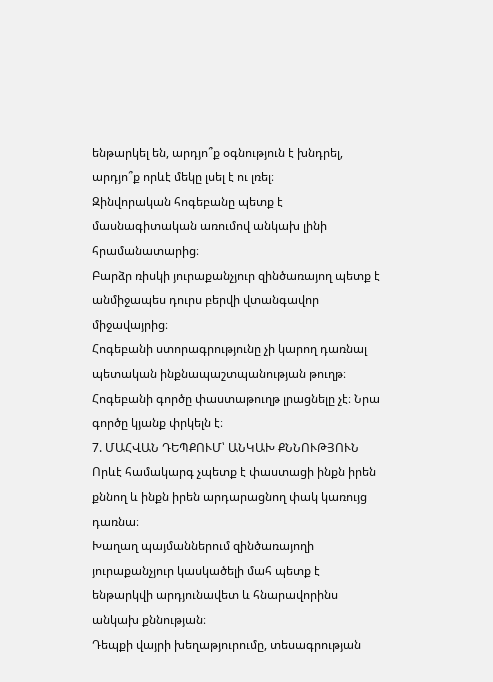ենթարկել են, արդյո՞ք օգնություն է խնդրել, արդյո՞ք որևէ մեկը լսել է ու լռել։
Զինվորական հոգեբանը պետք է մասնագիտական առումով անկախ լինի հրամանատարից։
Բարձր ռիսկի յուրաքանչյուր զինծառայող պետք է անմիջապես դուրս բերվի վտանգավոր միջավայրից։
Հոգեբանի ստորագրությունը չի կարող դառնալ պետական ինքնապաշտպանության թուղթ։
Հոգեբանի գործը փաստաթուղթ լրացնելը չէ։ Նրա գործը կյանք փրկելն է։
7. ՄԱՀՎԱՆ ԴԵՊՔՈՒՄ՝ ԱՆԿԱԽ ՔՆՆՈՒԹՅՈՒՆ
Որևէ համակարգ չպետք է փաստացի ինքն իրեն քննող և ինքն իրեն արդարացնող փակ կառույց դառնա։
Խաղաղ պայմաններում զինծառայողի յուրաքանչյուր կասկածելի մահ պետք է ենթարկվի արդյունավետ և հնարավորինս անկախ քննության։
Դեպքի վայրի խեղաթյուրումը, տեսագրության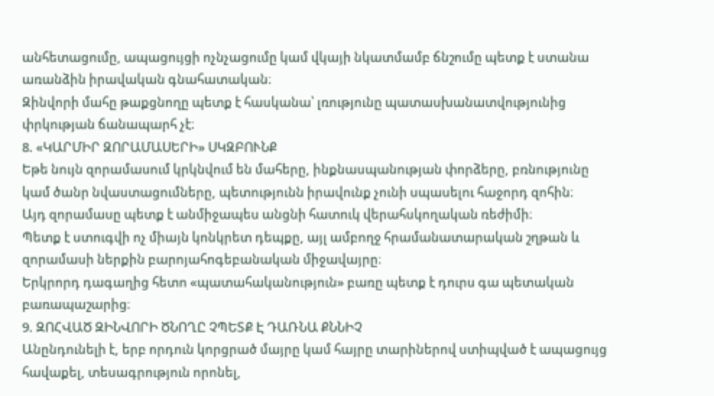անհետացումը, ապացույցի ոչնչացումը կամ վկայի նկատմամբ ճնշումը պետք է ստանա առանձին իրավական գնահատական։
Զինվորի մահը թաքցնողը պետք է հասկանա՝ լռությունը պատասխանատվությունից փրկության ճանապարհ չէ։
8. «ԿԱՐՄԻՐ ԶՈՐԱՄԱՍԵՐԻ» ՍԿԶԲՈՒՆՔ
Եթե նույն զորամասում կրկնվում են մահերը, ինքնասպանության փորձերը, բռնությունը կամ ծանր նվաստացումները, պետությունն իրավունք չունի սպասելու հաջորդ զոհին։
Այդ զորամասը պետք է անմիջապես անցնի հատուկ վերահսկողական ռեժիմի։
Պետք է ստուգվի ոչ միայն կոնկրետ դեպքը, այլ ամբողջ հրամանատարական շղթան և զորամասի ներքին բարոյահոգեբանական միջավայրը։
Երկրորդ դագաղից հետո «պատահականություն» բառը պետք է դուրս գա պետական բառապաշարից։
9. ԶՈՀՎԱԾ ԶԻՆՎՈՐԻ ԾՆՈՂԸ ՉՊԵՏՔ Է ԴԱՌՆԱ ՔՆՆԻՉ
Անընդունելի է, երբ որդուն կորցրած մայրը կամ հայրը տարիներով ստիպված է ապացույց հավաքել, տեսագրություն որոնել,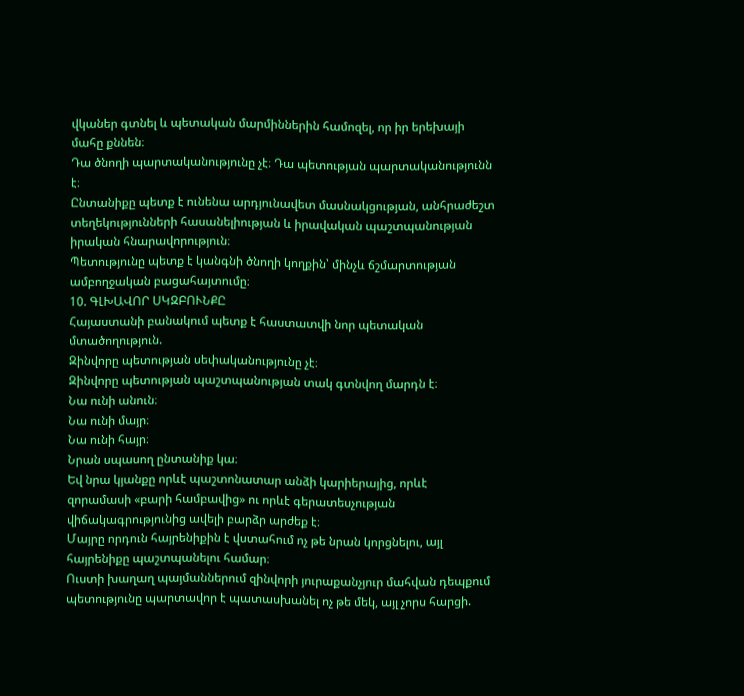վկաներ գտնել և պետական մարմիններին համոզել, որ իր երեխայի մահը քննեն։
Դա ծնողի պարտականությունը չէ։ Դա պետության պարտականությունն է։
Ընտանիքը պետք է ունենա արդյունավետ մասնակցության, անհրաժեշտ տեղեկությունների հասանելիության և իրավական պաշտպանության իրական հնարավորություն։
Պետությունը պետք է կանգնի ծնողի կողքին՝ մինչև ճշմարտության ամբողջական բացահայտումը։
10. ԳԼԽԱՎՈՐ ՍԿԶԲՈՒՆՔԸ
Հայաստանի բանակում պետք է հաստատվի նոր պետական մտածողություն.
Զինվորը պետության սեփականությունը չէ։
Զինվորը պետության պաշտպանության տակ գտնվող մարդն է։
Նա ունի անուն։
Նա ունի մայր։
Նա ունի հայր։
Նրան սպասող ընտանիք կա։
Եվ նրա կյանքը որևէ պաշտոնատար անձի կարիերայից, որևէ զորամասի «բարի համբավից» ու որևէ գերատեսչության վիճակագրությունից ավելի բարձր արժեք է։
Մայրը որդուն հայրենիքին է վստահում ոչ թե նրան կորցնելու, այլ հայրենիքը պաշտպանելու համար։
Ուստի խաղաղ պայմաններում զինվորի յուրաքանչյուր մահվան դեպքում պետությունը պարտավոր է պատասխանել ոչ թե մեկ, այլ չորս հարցի.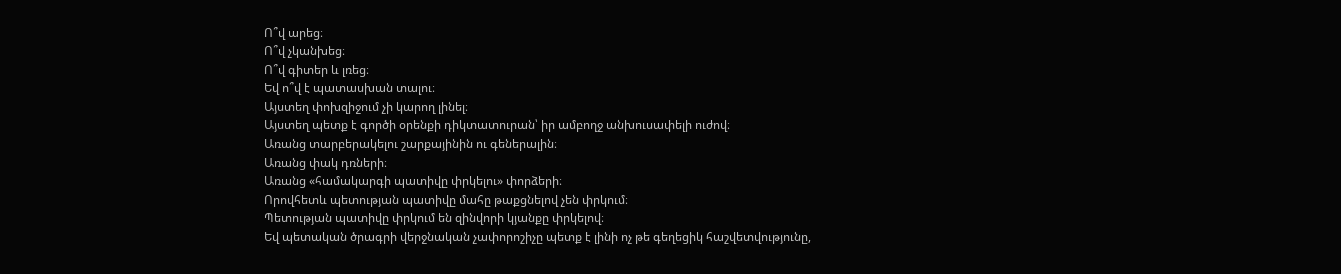Ո՞վ արեց։
Ո՞վ չկանխեց։
Ո՞վ գիտեր և լռեց։
Եվ ո՞վ է պատասխան տալու։
Այստեղ փոխզիջում չի կարող լինել։
Այստեղ պետք է գործի օրենքի դիկտատուրան՝ իր ամբողջ անխուսափելի ուժով։
Առանց տարբերակելու շարքայինին ու գեներալին։
Առանց փակ դռների։
Առանց «համակարգի պատիվը փրկելու» փորձերի։
Որովհետև պետության պատիվը մահը թաքցնելով չեն փրկում։
Պետության պատիվը փրկում են զինվորի կյանքը փրկելով։
Եվ պետական ծրագրի վերջնական չափորոշիչը պետք է լինի ոչ թե գեղեցիկ հաշվետվությունը,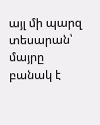այլ մի պարզ տեսարան՝
մայրը բանակ է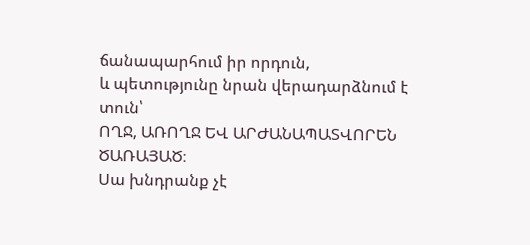ճանապարհում իր որդուն,
և պետությունը նրան վերադարձնում է տուն՝
ՈՂՋ, ԱՌՈՂՋ ԵՎ ԱՐԺԱՆԱՊԱՏՎՈՐԵՆ ԾԱՌԱՅԱԾ։
Սա խնդրանք չէ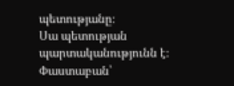պետությանը։
Սա պետության պարտականությունն է։
Փաստաբան՝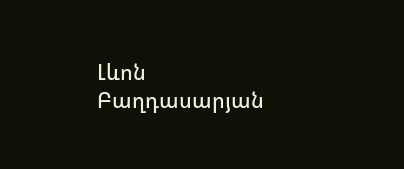Լևոն Բաղդասարյան